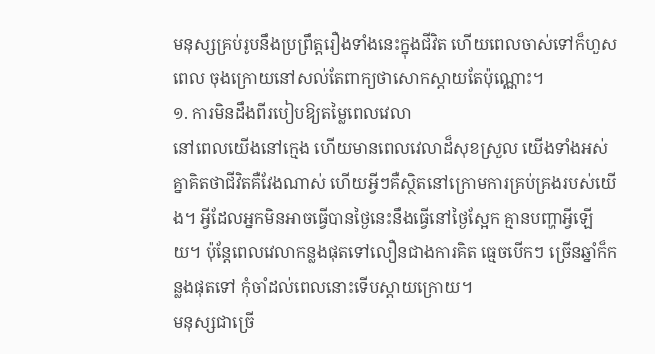មនុស្សគ្រប់រូបនឹងប្រព្រឹត្តរឿងទាំងនេះក្នុងជីវិត ហើយពេលចាស់ទៅក៏ហួសពេល ចុងក្រោយនៅសល់តែពាក្យថាសោកស្ដាយតែប៉ុណ្ណោះ។
១. ការមិនដឹងពីរបៀបឱ្យតម្លៃពេលវេលា
នៅពេលយើងនៅក្មេង ហើយមានពេលវេលាដ៏សុខស្រួល យើងទាំងអស់គ្នាគិតថាជីវិតគឺវែងណាស់ ហើយអ្វីៗគឺស្ថិតនៅក្រោមការគ្រប់គ្រងរបស់យើង។ អ្វីដែលអ្នកមិនអាចធ្វើបានថ្ងៃនេះនឹងធ្វើនៅថ្ងៃស្អែក គ្មានបញ្ហាអ្វីឡើយ។ ប៉ុន្តែពេលវេលាកន្លងផុតទៅលឿនជាងការគិត ធ្មេចបើកៗ ច្រើនឆ្នាំក៏កន្លងផុតទៅ កុំចាំដល់ពេលនោះទើបស្តាយក្រោយ។
មនុស្សជាច្រើ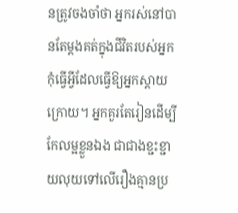នត្រូវចងចាំថា អ្នករស់នៅបានតែម្តងគត់ក្នុងជីវិតរបស់អ្នក កុំធ្វើអ្វីដែលធ្វើឱ្យអ្នកស្តាយក្រោយ។ អ្នកគួរតែរៀនដើម្បីកែលម្អខ្លួនឯង ជាជាងខ្ជះខ្ជាយលុយទៅលើរឿងគ្មានប្រ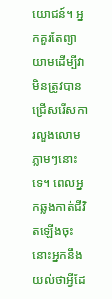យោជន៍។ អ្នកគួរតែព្យាយាមដើម្បីវា មិនត្រូវបានជ្រើសរើសការលួងលោមភ្លាមៗនោះទេ។ ពេលអ្នកឆ្លងកាត់ជីវិតឡើងចុះ នោះអ្នកនឹងយល់ថាអ្វីដែ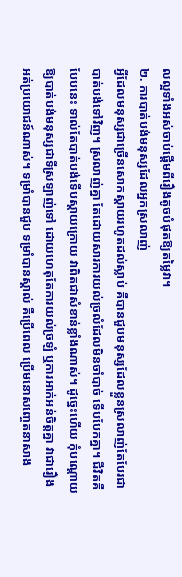លល្អទាំងអស់ចាប់ផ្ដើមពីរឿងតូចបំផុតឱ្យតម្លៃវា។
២. ការបាត់បង់មនុស្សដែលអ្នកស្រលាញ់
អ្វីដែលមនុស្សជាច្រើនសោកស្ដាយរហូតដល់ស្លាប់ គឺបានជួបមនុស្សដែលខ្លួនស្រលាញ់តែបែរជាបាត់បង់ទៅវិញ។ ស្រលាញ់គ្នា តែដោយសារការយល់ច្រលំដែលមិនចាំបាច់ ទើបបែកគ្នា។ ជីវិតគឺបែបនេះ ទាល់តែបាត់បង់ទើបស្តាយក្រោយ វាពិតជាសំខាន់ខ្លាំងណាស់។ ដូច្នេះហើយ កុំបណ្ដោយឱ្យបាត់បង់មនុស្សជាទីស្រឡាញ់ទៅ ដោយហេតុតែការយល់ច្រឡំ ឬការអាក់អន់ចិត្តគ្នា វាជារឿងអត់ប្រយោជន៍ណាស់។ ទម្រាំបានជួប ទម្រាំបានស្គាល់ គឺប្រើពេល ប្រើមនោសញ្ចេតនាសាង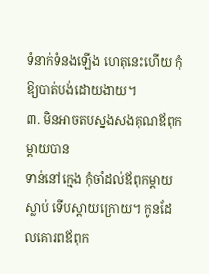ទំនាក់ទំនងឡើង ហេតុនេះហើយ កុំឱ្យបាត់បង់ដោយងាយ។
៣. មិនអាចតបស្នងសងគុណឪពុកម្តាយបាន
ទាន់នៅក្មេង កុំចាំដល់ឪពុកម្តាយស្លាប់ ទើបស្តាយក្រោយ។ កូនដែលគោរពឪពុក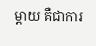ម្ដាយ គឺជាការ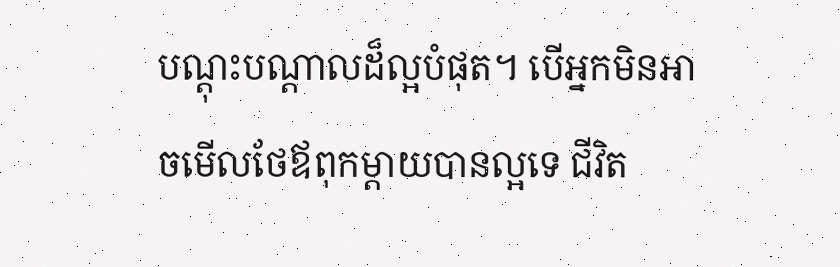បណ្ដុះបណ្ដាលដ៏ល្អបំផុត។ បើអ្នកមិនអាចមើលថែឪពុកម្ដាយបានល្អទេ ជីវិត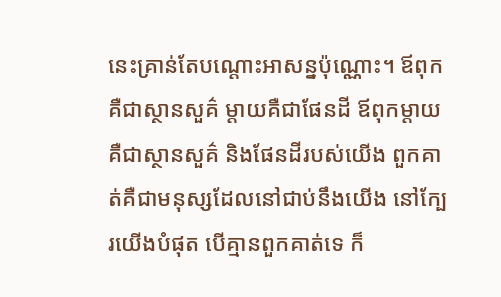នេះគ្រាន់តែបណ្ដោះអាសន្នប៉ុណ្ណោះ។ ឪពុកគឺជាស្ថានសួគ៌ ម្តាយគឺជាផែនដី ឪពុកម្តាយ គឺជាស្ថានសួគ៌ និងផែនដីរបស់យើង ពួកគាត់គឺជាមនុស្សដែលនៅជាប់នឹងយើង នៅក្បែរយើងបំផុត បើគ្មានពួកគាត់ទេ ក៏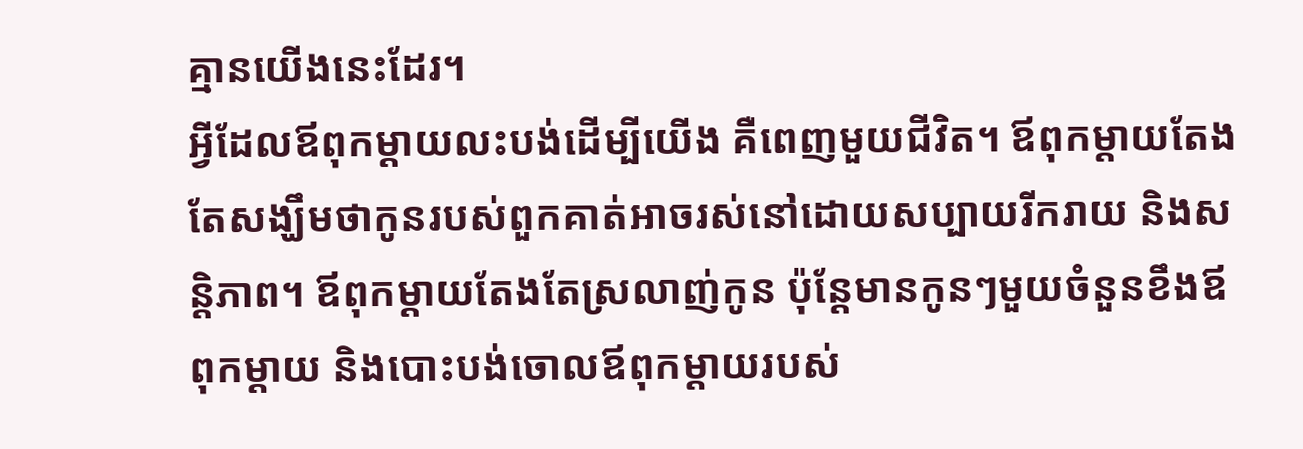គ្មានយើងនេះដែរ។
អ្វីដែលឪពុកម្តាយលះបង់ដើម្បីយើង គឺពេញមួយជីវិត។ ឪពុកម្តាយតែងតែសង្ឃឹមថាកូនរបស់ពួកគាត់អាចរស់នៅដោយសប្បាយរីករាយ និងសន្តិភាព។ ឪពុកម្តាយតែងតែស្រលាញ់កូន ប៉ុន្តែមានកូនៗមួយចំនួនខឹងឪពុកម្តាយ និងបោះបង់ចោលឪពុកម្តាយរបស់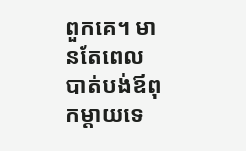ពួកគេ។ មានតែពេលបាត់បង់ឪពុកម្តាយទេ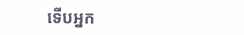ទើបអ្នក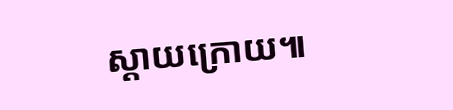ស្តាយក្រោយ៕